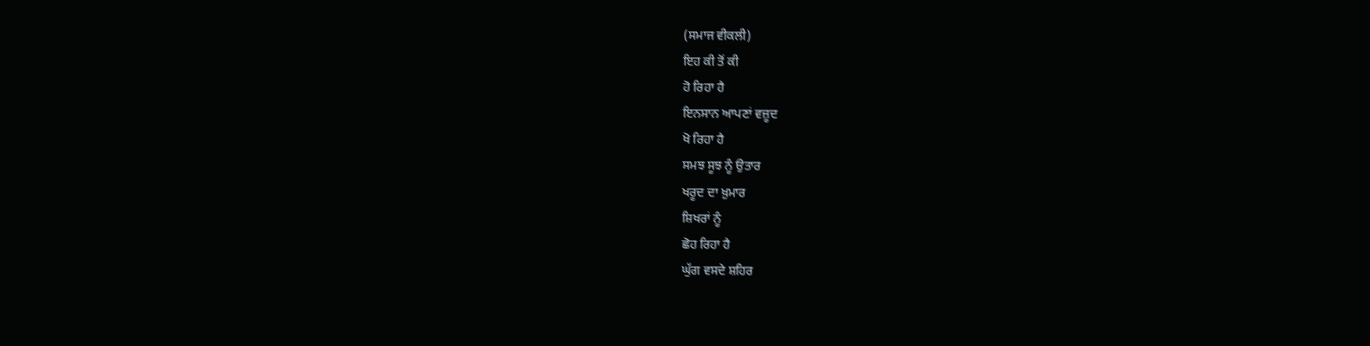(ਸਮਾਜ ਵੀਕਲੀ)
ਇਹ ਕੀ ਤੋਂ ਕੀ
ਹੋ ਰਿਹਾ ਹੈ
ਇਨਸਾਨ ਆਪਣਾਂ ਵਜ਼ੂਦ
ਖੋ ਰਿਹਾ ਹੈ
ਸਮਝ ਸੂਝ ਨੂੰ ਉਤਾਰ
ਖਰੂਦ ਦਾ ਖ਼ੁਮਾਰ
ਸ਼ਿਖਰਾਂ ਨੂੰ
ਛੋਹ ਰਿਹਾ ਹੈ
ਘੁੱਗ ਵਸਦੇ ਸ਼ਹਿਰ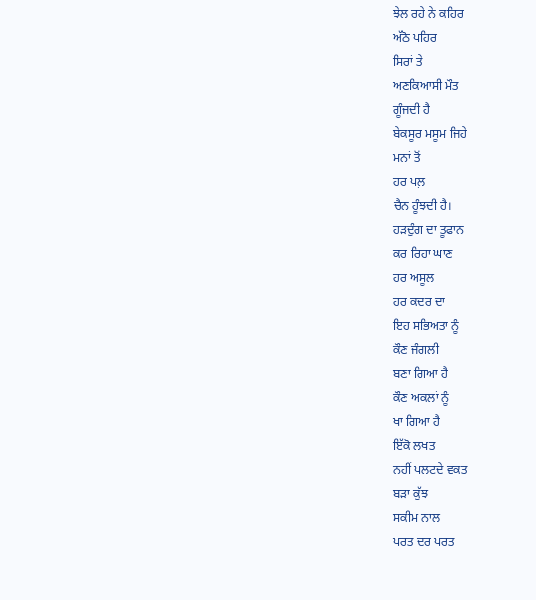ਝੇਲ ਰਹੇ ਨੇ ਕਹਿਰ
ਅੱਠੋ ਪਹਿਰ
ਸਿਰਾਂ ਤੇ
ਅਣਕਿਆਸੀ ਮੌਤ
ਗੂੰਜਦੀ ਹੈ
ਬੇਕਸੂਰ ਮਸੂਮ ਜਿਹੇ
ਮਨਾਂ ਤੋਂ
ਹਰ ਪਲ਼
ਚੈਨ ਹੂੰਝਦੀ ਹੈ।
ਹੜਦੁੰਗ ਦਾ ਤੂਫਾਨ
ਕਰ ਰਿਹਾ ਘਾਣ
ਹਰ ਅਸੂਲ
ਹਰ ਕਦਰ ਦਾ
ਇਹ ਸਭਿਅਤਾ ਨੂੰ
ਕੌਣ ਜੰਗਲੀ
ਬਣਾ ਗਿਆ ਹੈ
ਕੌਣ ਅਕਲਾਂ ਨੂੰ
ਖਾ ਗਿਆ ਹੈ
ਇੱਕੋ ਲਖਤ
ਨਹੀਂ ਪਲਟਦੇ ਵਕਤ
ਬੜਾ ਕੁੱਝ
ਸਕੀਮ ਨਾਲ
ਪਰਤ ਦਰ ਪਰਤ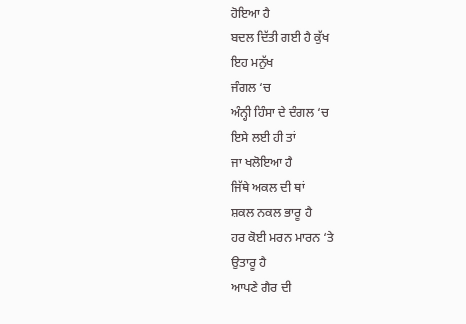ਹੋਇਆ ਹੈ
ਬਦਲ ਦਿੱਤੀ ਗਈ ਹੈ ਕੁੱਖ
ਇਹ ਮਨੁੱਖ
ਜੰਗਲ ‘ਚ
ਅੰਨ੍ਹੀ ਹਿੰਸਾ ਦੇ ਦੰਗਲ ‘ਚ
ਇਸੇ ਲਈ ਹੀ ਤਾਂ
ਜਾ ਖਲੋਇਆ ਹੈ
ਜਿੱਥੇ ਅਕਲ ਦੀ ਥਾਂ
ਸ਼ਕਲ ਨਕਲ ਭਾਰੂ ਹੈ
ਹਰ ਕੋਈ ਮਰਨ ਮਾਰਨ ‘ਤੇ
ਉਤਾਰੂ ਹੈ
ਆਪਣੇ ਗੈਰ ਦੀ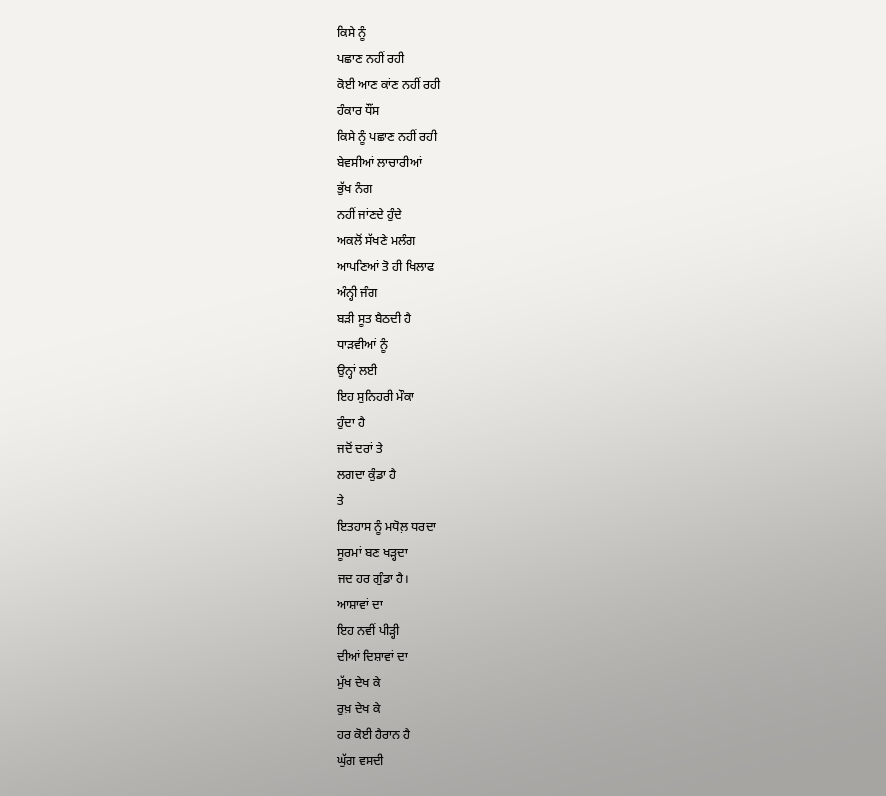ਕਿਸੇ ਨੂੰ
ਪਛਾਣ ਨਹੀਂ ਰਹੀ
ਕੋਈ ਆਣ ਕਾਂਣ ਨਹੀਂ ਰਹੀ
ਹੰਕਾਰ ਧੌਂਸ
ਕਿਸੇ ਨੂੰ ਪਛਾਣ ਨਹੀਂ ਰਹੀ
ਬੇਵਸੀਆਂ ਲਾਚਾਰੀਆਂ
ਭੁੱਖ ਨੰਗ
ਨਹੀਂ ਜਾਂਣਦੇ ਹੁੰਦੇ
ਅਕਲੋਂ ਸੱਖਣੇ ਮਲੰਗ
ਆਪਣਿਆਂ ਤੋ ਹੀ ਖਿਲਾਫ
ਅੰਨ੍ਹੀ ਜੰਗ
ਬੜੀ ਸੂਤ ਬੈਠਦੀ ਹੈ
ਧਾੜਵੀਆਂ ਨੂੰ
ਉਨ੍ਹਾਂ ਲਈ
ਇਹ ਸੁਨਿਹਰੀ ਮੌਕਾ
ਹੁੰਦਾ ਹੈ
ਜਦੋਂ ਦਰਾਂ ਤੇ
ਲਗਦਾ ਕੁੰਡਾ ਹੈ
ਤੇ
ਇਤਹਾਸ ਨੂੰ ਮਧੋਲ਼ ਧਰਦਾ
ਸੂਰਮਾਂ ਬਣ ਖੜ੍ਹਦਾ
ਜਦ ਹਰ ਗੁੰਡਾ ਹੈ।
ਆਸ਼ਾਵਾਂ ਦਾ
ਇਹ ਨਵੀਂ ਪੀੜ੍ਹੀ
ਦੀਆਂ ਦਿਸ਼ਾਵਾਂ ਦਾ
ਮੁੱਖ ਦੇਖ ਕੇ
ਰੁਖ਼ ਦੇਖ ਕੇ
ਹਰ ਕੋਈ ਹੈਰਾਨ ਹੈ
ਘੁੱਗ ਵਸਦੀ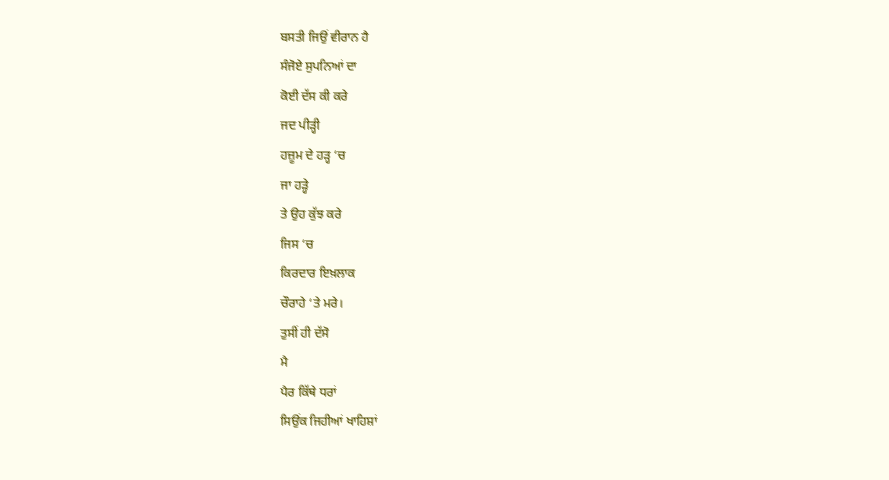ਬਸਤੀ ਜਿਉਂ ਵੀਰਾਨ ਹੈ
ਸੰਜੋਏ ਸੁਪਨਿਆਂ ਦਾ
ਕੋਈ ਦੱਸ ਕੀ ਕਰੇ
ਜਦ ਪੀੜ੍ਹੀ
ਹਜ਼ੂਮ ਦੇ ਹੜ੍ਹ ‘ਚ
ਜਾ ਹੜ੍ਹੇ
ਤੇ ਉਹ ਕੁੱਝ ਕਰੇ
ਜਿਸ ‘ਚ
ਕਿਰਦਾਰ ਇਖ਼ਲਾਕ
ਚੌਰਾਹੇ ‘ਤੇ ਮਰੇ।
ਤੁਸੀਂ ਹੀ ਦੱਸੋ
ਮੈ
ਪੈਰ ਕਿੱਥੇ ਧਰਾਂ
ਸਿਉਂਕ ਜਿਹੀਆਂ ਖਾਹਿਸ਼ਾਂ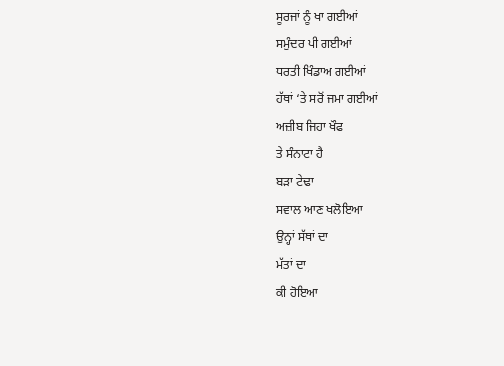ਸੂਰਜਾਂ ਨੂੰ ਖਾ ਗਈਆਂ
ਸਮੁੰਦਰ ਪੀ ਗਈਆਂ
ਧਰਤੀ ਖਿੰਡਾਅ ਗਈਆਂ
ਹੱਥਾਂ ‘ਤੇ ਸਰੋਂ ਜਮਾ ਗਈਆਂ
ਅਜ਼ੀਬ ਜਿਹਾ ਖੌਫ
ਤੇ ਸੰਨਾਟਾ ਹੈ
ਬੜਾ ਟੇਢਾ
ਸਵਾਲ ਆਣ ਖਲੋਇਆ
ਉਨ੍ਹਾਂ ਸੱਥਾਂ ਦਾ
ਮੱਤਾਂ ਦਾ
ਕੀ ਹੋਇਆ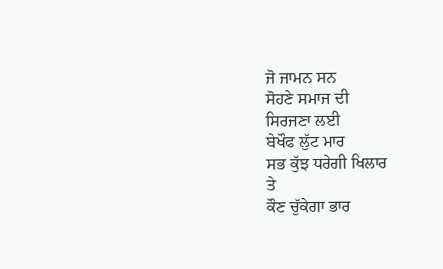ਜੋ ਜਾਮਨ ਸਨ
ਸੋਹਣੇ ਸਮਾਜ ਦੀ
ਸਿਰਜਣਾ ਲਈ
ਬੇਖੌਫ ਲੁੱਟ ਮਾਰ
ਸਭ ਕੁੱਝ ਧਰੇਗੀ ਖਿਲਾਰ
ਤੇ
ਕੌਣ ਚੁੱਕੇਗਾ ਭਾਰ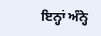ਇਨ੍ਹਾਂ ਅੰਨ੍ਹੇ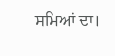ਸਮਿਆਂ ਦਾ।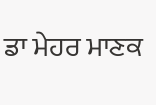ਡਾ ਮੇਹਰ ਮਾਣਕ